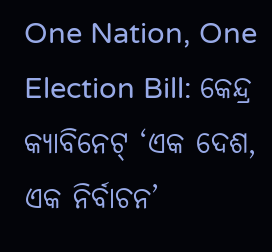One Nation, One Election Bill: କେନ୍ଦ୍ର କ୍ୟାବିନେଟ୍ ‘ଏକ ଦେଶ, ଏକ ନିର୍ବାଚନ’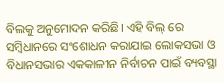ବିଲକୁ ଅନୁମୋଦନ କରିଛି। ଏହି ବିଲ୍ ରେ ସମ୍ବିଧାନରେ ସଂଶୋଧନ କରାଯାଇ ଲୋକସଭା ଓ ବିଧାନସଭାର ଏକକାଳୀନ ନିର୍ବାଚନ ପାଇଁ ବ୍ୟବସ୍ଥା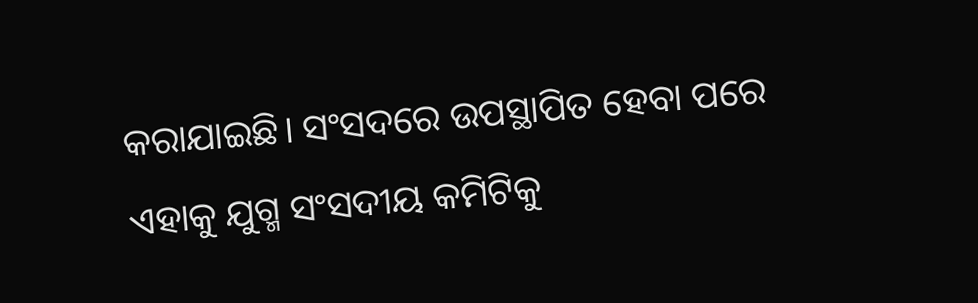କରାଯାଇଛି। ସଂସଦରେ ଉପସ୍ଥାପିତ ହେବା ପରେ ଏହାକୁ ଯୁଗ୍ମ ସଂସଦୀୟ କମିଟିକୁ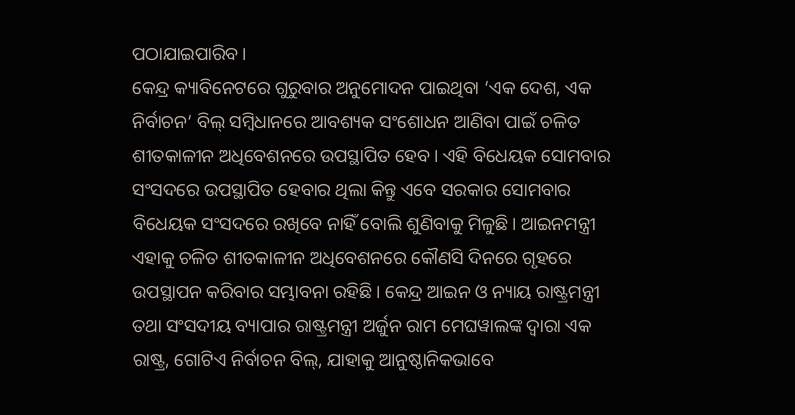ପଠାଯାଇପାରିବ।
କେନ୍ଦ୍ର କ୍ୟାବିନେଟରେ ଗୁରୁବାର ଅନୁମୋଦନ ପାଇଥିବା ‘ଏକ ଦେଶ, ଏକ ନିର୍ବାଚନ‘ ବିଲ୍ ସମ୍ବିଧାନରେ ଆବଶ୍ୟକ ସଂଶୋଧନ ଆଣିବା ପାଇଁ ଚଳିତ ଶୀତକାଳୀନ ଅଧିବେଶନରେ ଉପସ୍ଥାପିତ ହେବ। ଏହି ବିଧେୟକ ସୋମବାର ସଂସଦରେ ଉପସ୍ଥାପିତ ହେବାର ଥିଲା କିନ୍ତୁ ଏବେ ସରକାର ସୋମବାର ବିଧେୟକ ସଂସଦରେ ରଖିବେ ନାହିଁ ବୋଲି ଶୁଣିବାକୁ ମିଳୁଛି। ଆଇନମନ୍ତ୍ରୀ ଏହାକୁ ଚଳିତ ଶୀତକାଳୀନ ଅଧିବେଶନରେ କୌଣସି ଦିନରେ ଗୃହରେ ଉପସ୍ଥାପନ କରିବାର ସମ୍ଭାବନା ରହିଛି। କେନ୍ଦ୍ର ଆଇନ ଓ ନ୍ୟାୟ ରାଷ୍ଟ୍ରମନ୍ତ୍ରୀ ତଥା ସଂସଦୀୟ ବ୍ୟାପାର ରାଷ୍ଟ୍ରମନ୍ତ୍ରୀ ଅର୍ଜୁନ ରାମ ମେଘୱାଲଙ୍କ ଦ୍ୱାରା ଏକ ରାଷ୍ଟ୍ର, ଗୋଟିଏ ନିର୍ବାଚନ ବିଲ୍, ଯାହାକୁ ଆନୁଷ୍ଠାନିକଭାବେ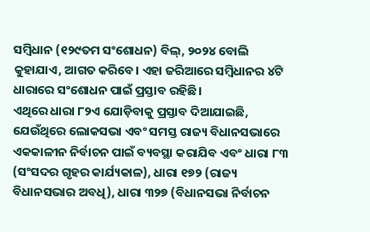ସମ୍ବିଧାନ (୧୨୯ତମ ସଂଶୋଧନ) ବିଲ୍, ୨୦୨୪ ବୋଲି କୁହାଯାଏ, ଆଗତ କରିବେ। ଏହା ଜରିଆରେ ସମ୍ବିଧାନର ୪ଟି ଧାରାରେ ସଂଶୋଧନ ପାଇଁ ପ୍ରସ୍ତାବ ରହିଛି।
ଏଥିରେ ଧାରା ୮୨ଏ ଯୋଡ଼ିବାକୁ ପ୍ରସ୍ତାବ ଦିଆଯାଇଛି, ଯେଉଁଥିରେ ଲୋକସଭା ଏବଂ ସମସ୍ତ ରାଜ୍ୟ ବିଧାନସଭାରେ ଏକକାଳୀନ ନିର୍ବାଚନ ପାଇଁ ବ୍ୟବସ୍ଥା କରାଯିବ ଏବଂ ଧାରା ୮୩ (ସଂସଦର ଗୃହର କାର୍ଯ୍ୟକାଳ), ଧାରା ୧୭୨ (ରାଜ୍ୟ ବିଧାନସଭାର ଅବଧି), ଧାରା ୩୨୭ (ବିଧାନସଭା ନିର୍ବାଚନ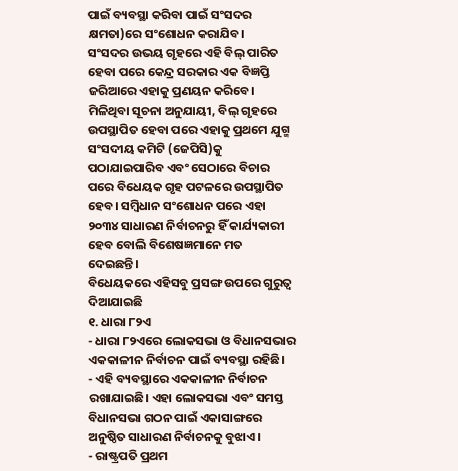ପାଇଁ ବ୍ୟବସ୍ଥା କରିବା ପାଇଁ ସଂସଦର କ୍ଷମତା)ରେ ସଂଶୋଧନ କରାଯିବ।
ସଂସଦର ଉଭୟ ଗୃହରେ ଏହି ବିଲ୍ ପାରିତ ହେବା ପରେ କେନ୍ଦ୍ର ସରକାର ଏକ ବିଜ୍ଞପ୍ତି ଜରିଆରେ ଏହାକୁ ପ୍ରଣୟନ କରିବେ। ମିଳିଥିବା ସୂଚନା ଅନୁଯାୟୀ, ବିଲ୍ ଗୃହରେ ଉପସ୍ଥାପିତ ହେବା ପରେ ଏହାକୁ ପ୍ରଥମେ ଯୁଗ୍ମ ସଂସଦୀୟ କମିଟି (ଜେପିସି)କୁ ପଠାଯାଇପାରିବ ଏବଂ ସେଠାରେ ବିଚାର ପରେ ବିଧେୟକ ଗୃହ ପଟଳରେ ଉପସ୍ଥାପିତ ହେବ। ସମ୍ବିଧାନ ସଂଶୋଧନ ପରେ ଏହା ୨୦୩୪ ସାଧାରଣ ନିର୍ବାଚନରୁ ହିଁ କାର୍ଯ୍ୟକାରୀ ହେବ ବୋଲି ବିଶେଷଜ୍ଞମାନେ ମତ ଦେଇଛନ୍ତି।
ବିଧେୟକରେ ଏହିସବୁ ପ୍ରସଙ୍ଗ ଉପରେ ଗୁରୁତ୍ୱ ଦିଆଯାଇଛି
୧. ଧାରା ୮୨ଏ
- ଧାରା ୮୨ଏରେ ଲୋକସଭା ଓ ବିଧାନସଭାର ଏକକାଳୀନ ନିର୍ବାଚନ ପାଇଁ ବ୍ୟବସ୍ଥା ରହିଛି।
- ଏହି ବ୍ୟବସ୍ଥାରେ ଏକକାଳୀନ ନିର୍ବାଚନ ରଖାଯାଇଛି। ଏହା ଲୋକସଭା ଏବଂ ସମସ୍ତ ବିଧାନସଭା ଗଠନ ପାଇଁ ଏକାସାଙ୍ଗରେ ଅନୁଷ୍ଠିତ ସାଧାରଣ ନିର୍ବାଚନକୁ ବୁଝାଏ।
- ରାଷ୍ଟ୍ରପତି ପ୍ରଥମ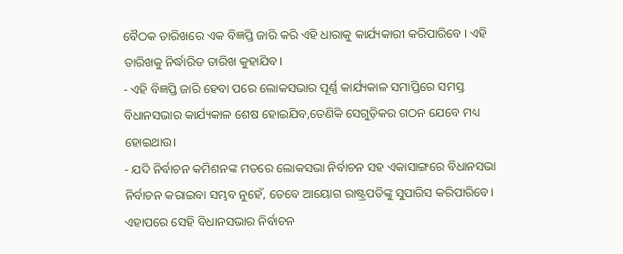ବୈଠକ ତାରିଖରେ ଏକ ବିଜ୍ଞପ୍ତି ଜାରି କରି ଏହି ଧାରାକୁ କାର୍ଯ୍ୟକାରୀ କରିପାରିବେ । ଏହି ତାରିଖକୁ ନିର୍ଦ୍ଧାରିତ ତାରିଖ କୁହାଯିବ।
- ଏହି ବିଜ୍ଞପ୍ତି ଜାରି ହେବା ପରେ ଲୋକସଭାର ପୂର୍ଣ୍ଣ କାର୍ଯ୍ୟକାଳ ସମାପ୍ତିରେ ସମସ୍ତ ବିଧାନସଭାର କାର୍ଯ୍ୟକାଳ ଶେଷ ହୋଇଯିବ,ତେଣିକି ସେଗୁଡ଼ିକର ଗଠନ ଯେବେ ମଧ୍ୟ ହୋଇଥାଉ।
- ଯଦି ନିର୍ବାଚନ କମିଶନଙ୍କ ମତରେ ଲୋକସଭା ନିର୍ବାଚନ ସହ ଏକାସାଙ୍ଗରେ ବିଧାନସଭା ନିର୍ବାଚନ କରାଇବା ସମ୍ଭବ ନୁହେଁ, ତେବେ ଆୟୋଗ ରାଷ୍ଟ୍ରପତିଙ୍କୁ ସୁପାରିସ କରିପାରିବେ। ଏହାପରେ ସେହି ବିଧାନସଭାର ନିର୍ବାଚନ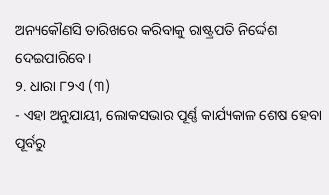ଅନ୍ୟକୌଣସି ତାରିଖରେ କରିବାକୁ ରାଷ୍ଟ୍ରପତି ନିର୍ଦ୍ଦେଶ ଦେଇପାରିବେ।
୨. ଧାରା ୮୨ଏ (୩)
- ଏହା ଅନୁଯାୟୀ, ଲୋକସଭାର ପୂର୍ଣ୍ଣ କାର୍ଯ୍ୟକାଳ ଶେଷ ହେବା ପୂର୍ବରୁ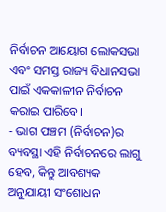ନିର୍ବାଚନ ଆୟୋଗ ଲୋକସଭା ଏବଂ ସମସ୍ତ ରାଜ୍ୟ ବିଧାନସଭା ପାଇଁ ଏକକାଳୀନ ନିର୍ବାଚନ କରାଇ ପାରିବେ।
- ଭାଗ ପଞ୍ଚମ (ନିର୍ବାଚନ)ର ବ୍ୟବସ୍ଥା ଏହି ନିର୍ବାଚନରେ ଲାଗୁ ହେବ, କିନ୍ତୁ ଆବଶ୍ୟକ ଅନୁଯାୟୀ ସଂଶୋଧନ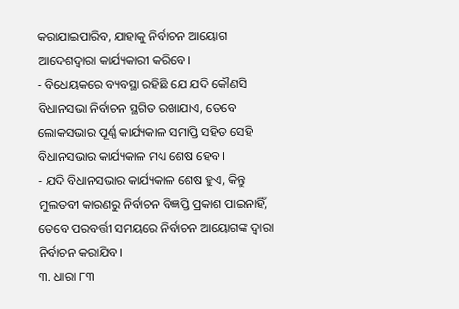କରାଯାଇପାରିବ, ଯାହାକୁ ନିର୍ବାଚନ ଆୟୋଗ ଆଦେଶଦ୍ୱାରା କାର୍ଯ୍ୟକାରୀ କରିବେ।
- ବିଧେୟକରେ ବ୍ୟବସ୍ଥା ରହିଛି ଯେ ଯଦି କୌଣସି ବିଧାନସଭା ନିର୍ବାଚନ ସ୍ଥଗିତ ରଖାଯାଏ, ତେବେ ଲୋକସଭାର ପୂର୍ଣ୍ଣ କାର୍ଯ୍ୟକାଳ ସମାପ୍ତି ସହିତ ସେହି ବିଧାନସଭାର କାର୍ଯ୍ୟକାଳ ମଧ୍ୟ ଶେଷ ହେବ।
- ଯଦି ବିଧାନସଭାର କାର୍ଯ୍ୟକାଳ ଶେଷ ହୁଏ, କିନ୍ତୁ ମୁଲତବୀ କାରଣରୁ ନିର୍ବାଚନ ବିଜ୍ଞପ୍ତି ପ୍ରକାଶ ପାଇନାହିଁ, ତେବେ ପରବର୍ତ୍ତୀ ସମୟରେ ନିର୍ବାଚନ ଆୟୋଗଙ୍କ ଦ୍ୱାରା ନିର୍ବାଚନ କରାଯିବ।
୩. ଧାରା ୮୩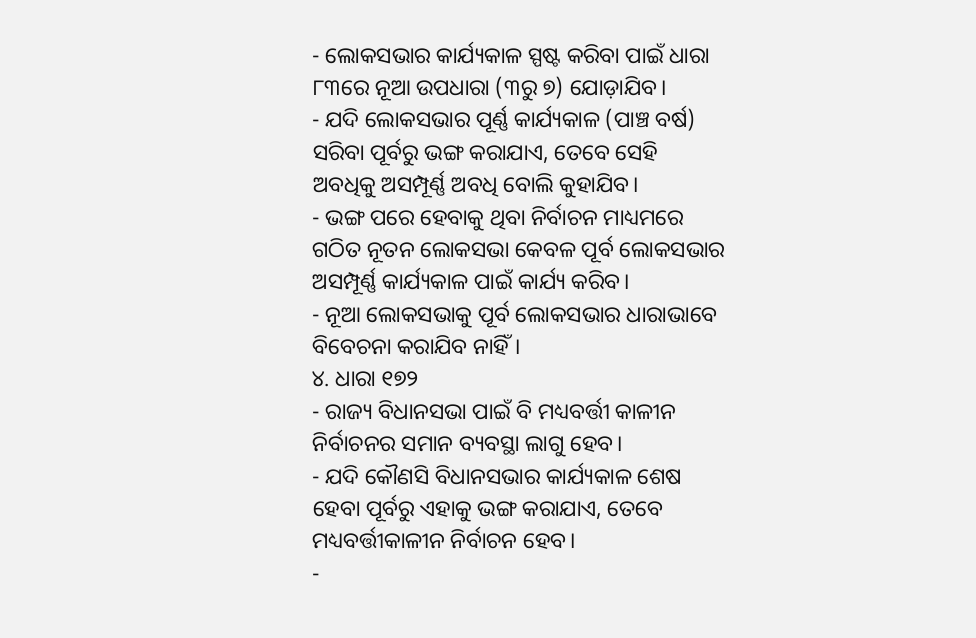- ଲୋକସଭାର କାର୍ଯ୍ୟକାଳ ସ୍ପଷ୍ଟ କରିବା ପାଇଁ ଧାରା ୮୩ରେ ନୂଆ ଉପଧାରା (୩ରୁ ୭) ଯୋଡ଼ାଯିବ।
- ଯଦି ଲୋକସଭାର ପୂର୍ଣ୍ଣ କାର୍ଯ୍ୟକାଳ (ପାଞ୍ଚ ବର୍ଷ) ସରିବା ପୂର୍ବରୁ ଭଙ୍ଗ କରାଯାଏ, ତେବେ ସେହି ଅବଧିକୁ ଅସମ୍ପୂର୍ଣ୍ଣ ଅବଧି ବୋଲି କୁହାଯିବ।
- ଭଙ୍ଗ ପରେ ହେବାକୁ ଥିବା ନିର୍ବାଚନ ମାଧ୍ୟମରେ ଗଠିତ ନୂତନ ଲୋକସଭା କେବଳ ପୂର୍ବ ଲୋକସଭାର ଅସମ୍ପୂର୍ଣ୍ଣ କାର୍ଯ୍ୟକାଳ ପାଇଁ କାର୍ଯ୍ୟ କରିବ।
- ନୂଆ ଲୋକସଭାକୁ ପୂର୍ବ ଲୋକସଭାର ଧାରାଭାବେ ବିବେଚନା କରାଯିବ ନାହିଁ।
୪. ଧାରା ୧୭୨
- ରାଜ୍ୟ ବିଧାନସଭା ପାଇଁ ବି ମଧ୍ୟବର୍ତ୍ତୀ କାଳୀନ ନିର୍ବାଚନର ସମାନ ବ୍ୟବସ୍ଥା ଲାଗୁ ହେବ।
- ଯଦି କୌଣସି ବିଧାନସଭାର କାର୍ଯ୍ୟକାଳ ଶେଷ ହେବା ପୂର୍ବରୁ ଏହାକୁ ଭଙ୍ଗ କରାଯାଏ, ତେବେ ମଧ୍ୟବର୍ତ୍ତୀକାଳୀନ ନିର୍ବାଚନ ହେବ।
-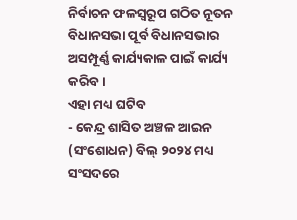ନିର୍ବାଚନ ଫଳସ୍ୱରୂପ ଗଠିତ ନୂତନ ବିଧାନସଭା ପୂର୍ବ ବିଧାନସଭାର ଅସମ୍ପୂର୍ଣ୍ଣ କାର୍ଯ୍ୟକାଳ ପାଇଁ କାର୍ଯ୍ୟ କରିବ।
ଏହା ମଧ୍ୟ ଘଟିବ
- କେନ୍ଦ୍ର ଶାସିତ ଅଞ୍ଚଳ ଆଇନ (ସଂଶୋଧନ) ବିଲ୍ ୨୦୨୪ ମଧ୍ୟ ସଂସଦରେ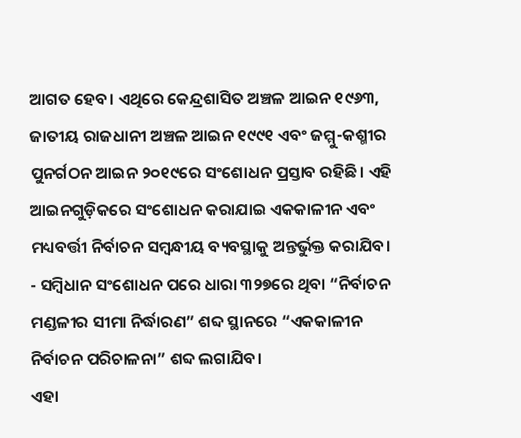ଆଗତ ହେବ। ଏଥିରେ କେନ୍ଦ୍ରଶାସିତ ଅଞ୍ଚଳ ଆଇନ ୧୯୬୩, ଜାତୀୟ ରାଜଧାନୀ ଅଞ୍ଚଳ ଆଇନ ୧୯୯୧ ଏବଂ ଜମ୍ମୁ-କଶ୍ମୀର ପୁନର୍ଗଠନ ଆଇନ ୨୦୧୯ରେ ସଂଶୋଧନ ପ୍ରସ୍ତାବ ରହିଛି। ଏହି ଆଇନଗୁଡ଼ିକରେ ସଂଶୋଧନ କରାଯାଇ ଏକକାଳୀନ ଏବଂ ମଧ୍ୟବର୍ତ୍ତୀ ନିର୍ବାଚନ ସମ୍ବନ୍ଧୀୟ ବ୍ୟବସ୍ଥାକୁ ଅନ୍ତର୍ଭୁକ୍ତ କରାଯିବ।
- ସମ୍ବିଧାନ ସଂଶୋଧନ ପରେ ଧାରା ୩୨୭ରେ ଥିବା “ନିର୍ବାଚନ ମଣ୍ଡଳୀର ସୀମା ନିର୍ଦ୍ଧାରଣ” ଶବ୍ଦ ସ୍ଥାନରେ “ଏକକାଳୀନ ନିର୍ବାଚନ ପରିଚାଳନା” ଶବ୍ଦ ଲଗାଯିବ।
ଏହା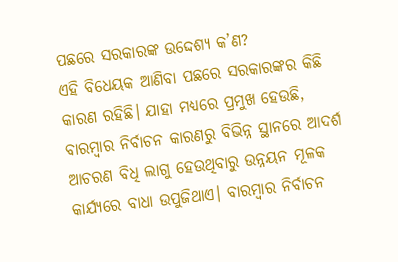ପଛରେ ସରକାରଙ୍କ ଉଦ୍ଦେଶ୍ୟ କ’ଣ?
ଏହି ବିଧେୟକ ଆଣିବା ପଛରେ ସରକାରଙ୍କର କିଛି କାରଣ ରହିଛି। ଯାହା ମଧ୍ୟରେ ପ୍ରମୁଖ ହେଉଛି, ବାରମ୍ବାର ନିର୍ବାଚନ କାରଣରୁ ବିଭିନ୍ନ ସ୍ଥାନରେ ଆଦର୍ଶ ଆଚରଣ ବିଧି ଲାଗୁ ହେଉଥିବାରୁ ଉନ୍ନୟନ ମୂଳକ କାର୍ଯ୍ୟରେ ବାଧା ଉପୁଜିଥାଏ। ବାରମ୍ବାର ନିର୍ବାଚନ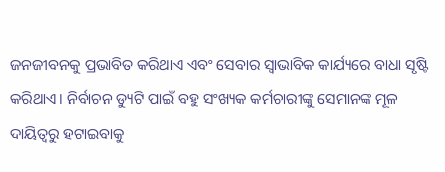ଜନଜୀବନକୁ ପ୍ରଭାବିତ କରିଥାଏ ଏବଂ ସେବାର ସ୍ୱାଭାବିକ କାର୍ଯ୍ୟରେ ବାଧା ସୃଷ୍ଟି କରିଥାଏ। ନିର୍ବାଚନ ଡ୍ୟୁଟି ପାଇଁ ବହୁ ସଂଖ୍ୟକ କର୍ମଚାରୀଙ୍କୁ ସେମାନଙ୍କ ମୂଳ ଦାୟିତ୍ୱରୁ ହଟାଇବାକୁ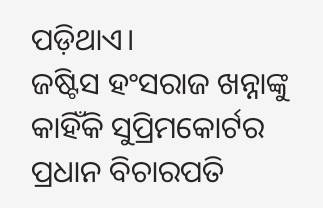ପଡ଼ିଥାଏ।
ଜଷ୍ଟିସ ହଂସରାଜ ଖନ୍ନାଙ୍କୁ କାହିଁକି ସୁପ୍ରିମକୋର୍ଟର ପ୍ରଧାନ ବିଚାରପତି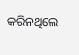କରିନଥିଲେ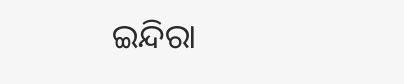ଇନ୍ଦିରା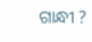ଗାନ୍ଧୀ ?